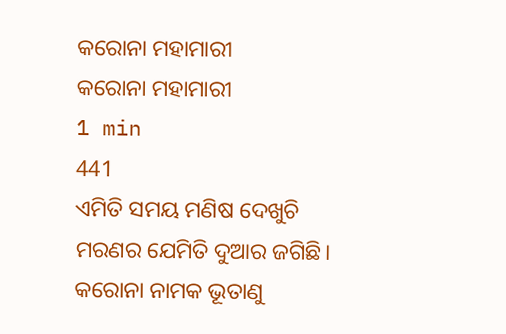କରୋନା ମହାମାରୀ
କରୋନା ମହାମାରୀ
1 min
441
ଏମିତି ସମୟ ମଣିଷ ଦେଖୁଚି
ମରଣର ଯେମିତି ଦୁଆର ଜଗିଛି।
କରୋନା ନାମକ ଭୂତାଣୁ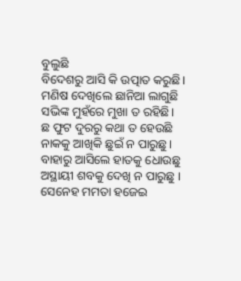ବୁଲୁଛି
ବିଦେଶରୁ ଆସି କି ଉତ୍ପାତ କରୁଛି।
ମଣିଷ ଦେଖିଲେ ଛାନିଆ ଲାଗୁଛି
ସଭିଙ୍କ ମୁହଁରେ ମୁଖା ତ ରହିଛି।
ଛ ଫୁଟ ଦୁରରୁ କଥା ତ ହେଉଛି
ନାକକୁ ଆଖିକି ଛୁଇଁ ନ ପାରୁଛୁ।
ବାହାରୁ ଆସିଲେ ହାତକୁ ଧୋଉଛୁ
ଅସ୍ଥାୟୀ ଶବକୁ ଦେଖି ନ ପାରୁଛୁ ।
ସେନେହ ମମତା ହଜେଇ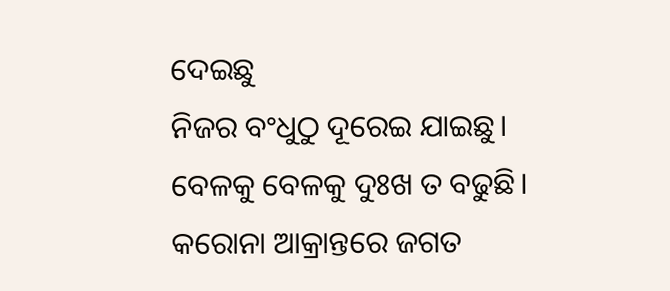ଦେଇଛୁ
ନିଜର ବଂଧୁଠୁ ଦୂରେଇ ଯାଇଛୁ।
ବେଳକୁ ବେଳକୁ ଦୁଃଖ ତ ବଢୁଛି।
କରୋନା ଆକ୍ରାନ୍ତରେ ଜଗତ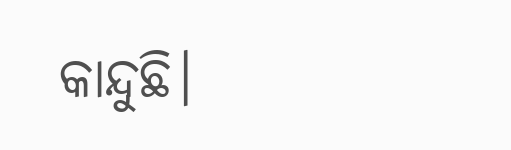କାନ୍ଦୁଛି।